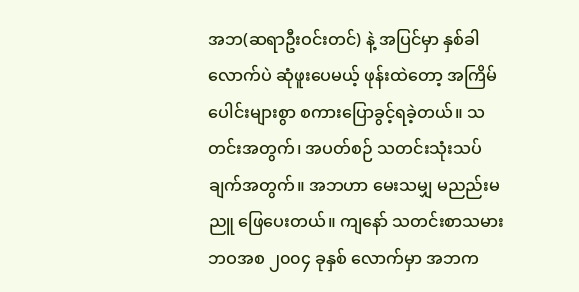အဘ(ဆရာဦးဝင်းတင်) နဲ့ အပြင်မှာ နှစ်ခါလောက်ပဲ ဆုံဖူးပေမယ့် ဖုန်းထဲတော့ အကြိမ်ပေါင်းများစွာ စကားပြောခွင့်ရခဲ့တယ်။ သတင်းအတွက်၊ အပတ်စဉ် သတင်းသုံးသပ်ချက်အတွက်။ အဘဟာ မေးသမျှ မညည်းမညူ ဖြေပေးတယ်။ ကျနော် သတင်းစာသမားဘဝအစ ၂၀၀၄ ခုနှစ် လောက်မှာ အဘက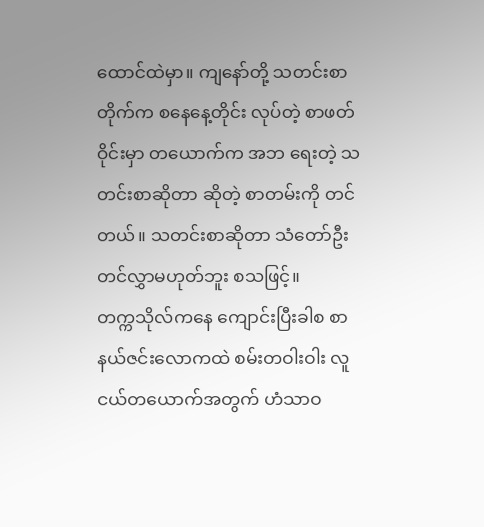ထောင်ထဲမှာ။ ကျနော်တို့ သတင်းစာတိုက်က စနေနေ့တိုင်း လုပ်တဲ့ စာဖတ်ဝိုင်းမှာ တယောက်က အဘ ရေးတဲ့ သတင်းစာဆိုတာ ဆိုတဲ့ စာတမ်းကို တင်တယ်။ သတင်းစာဆိုတာ သံတော်ဦးတင်လွှာမဟုတ်ဘူး စသဖြင့်။
တက္ကသိုလ်ကနေ ကျောင်းပြီးခါစ စာနယ်ဇင်းလောကထဲ စမ်းတဝါးဝါး လူငယ်တယောက်အတွက် ဟံသာဝ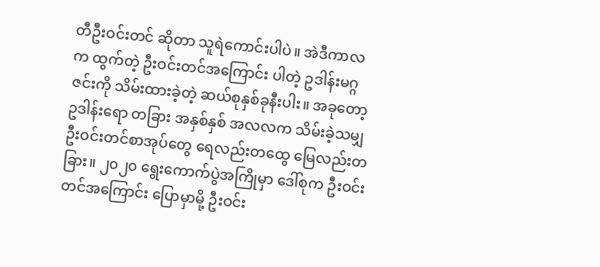တီဦးဝင်းတင် ဆိုတာ သူရဲကောင်းပါပဲ။ အဲဒီကာလက ထွက်တဲ့ ဦးဝင်းတင်အကြောင်း ပါတဲ့ ဥဒါန်းမဂ္ဂဇင်းကို သိမ်းထားခဲ့တဲ့ ဆယ်စုနှစ်ခုနီးပါး။ အခုတော့ ဥဒါန်းရော တခြား အနှစ်နှစ် အလလက သိမ်းခဲ့သမျှ ဦးဝင်းတင်စာအုပ်တွေ ရေလည်းတထွေ မြေလည်းတခြား။ ၂၀၂၀ ရွေးကောက်ပွဲအကြိုမှာ ဒေါ်စုက ဦးဝင်းတင်အကြောင်း ပြောမှာမို့ ဦးဝင်း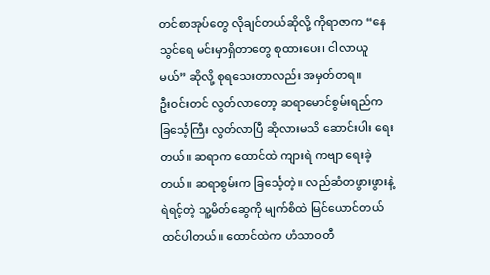တင်စာအုပ်တွေ လိုချင်တယ်ဆိုလို့ ကိုရာဇာက “နေသွင်ရေ မင်းမှာရှိတာတွေ စုထားပေး၊ ငါလာယူမယ်” ဆိုလို့ စုရသေးတာလည်း အမှတ်တရ။
ဦးဝင်းတင် လွတ်လာတော့ ဆရာမောင်စွမ်းရည်က ခြင်္သေ့ကြီး လွတ်လာပြီ ဆိုလားမသိ ဆောင်းပါး ရေးတယ်။ ဆရာက ထောင်ထဲ ကျားရဲ ကဗျာ ရေးခဲ့တယ်။ ဆရာစွမ်းက ခြင်္သေ့တဲ့။ လည်ဆံတဖွားဖွားနဲ့ ရဲရင့်တဲ့ သူ့မိတ်ဆွေကို မျက်စိထဲ မြင်ယောင်တယ် ထင်ပါတယ်။ ထောင်ထဲက ဟံသာဝတီ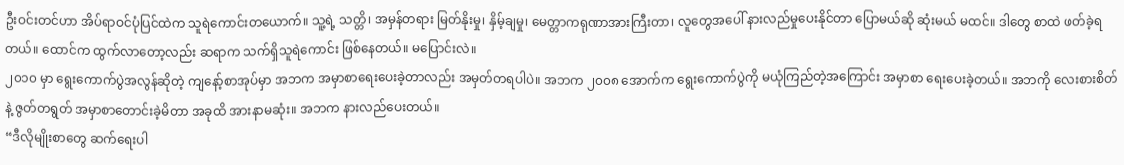ဦးဝင်းတင်ဟာ အိပ်ရာဝင်ပုံပြင်ထဲက သူရဲကောင်းတယောက်။ သူ့ရဲ့ သတ္တိ၊ အမှန်တရား မြတ်နိုးမှု၊ နှိမ့်ချမှု၊ မေတ္တာကရုဏာအားကြီးတာ၊ လူတွေအပေါ် နားလည်မှုပေးနိုင်တာ ပြောမယ်ဆို ဆုံးမယ် မထင်။ ဒါတွေ စာထဲ ဖတ်ခဲ့ရတယ်။ ထောင်က ထွက်လာတော့လည်း ဆရာက သက်ရှိသူရဲကောင်း ဖြစ်နေတယ်။ မပြောင်းလဲ။
၂၀၁၀ မှာ ရွေးကောက်ပွဲအလွန်ဆိုတဲ့ ကျနော့်စာအုပ်မှာ အဘက အမှာစာရေးပေးခဲ့တာလည်း အမှတ်တရပါပဲ။ အဘက ၂၀၀၈ အောက်က ရွေးကောက်ပွဲကို မယုံကြည်တဲ့အကြောင်း အမှာစာ ရေးပေးခဲ့တယ်။ အဘကို လေးစားစိတ်နဲ့ ဇွတ်တရွတ် အမှာစာတောင်းခဲ့မိတာ အခုထိ အားနာမဆုံး။ အဘက နားလည်ပေးတယ်။
“ဒီလိုမျိုးစာတွေ ဆက်ရေးပါ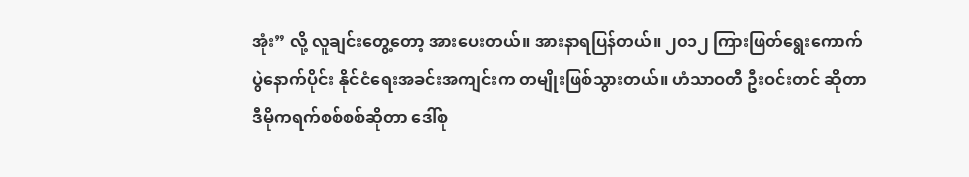အုံး” လို့ လူချင်းတွေ့တော့ အားပေးတယ်။ အားနာရပြန်တယ်။ ၂၀၁၂ ကြားဖြတ်ရွေးကောက်ပွဲနောက်ပိုင်း နိုင်ငံရေးအခင်းအကျင်းက တမျိုးဖြစ်သွားတယ်။ ဟံသာဝတီ ဦးဝင်းတင် ဆိုတာ ဒီမိုကရက်စစ်စစ်ဆိုတာ ဒေါ်စု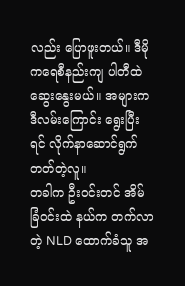လည်း ပြောဖူးတယ်။ ဒီမိုကရေစီနည်းကျ ပါတီထဲ ဆွေးနွေးမယ်။ အများက ဒီလမ်းကြောင်း ရွေးပြီးရင် လိုက်နာဆောင်ရွက်တတ်တဲ့လူ။
တခါက ဦးဝင်းတင် အိမ်ခြံဝင်းထဲ နယ်က တက်လာတဲ့ NLD ထောက်ခံသူ အ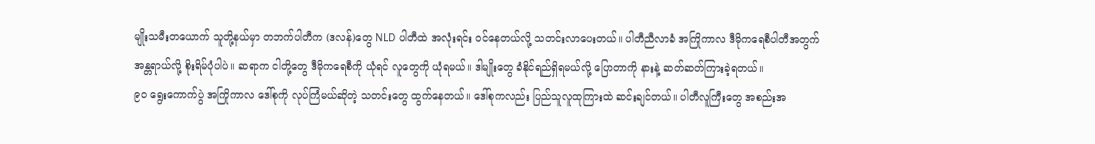မျိုးသမီးတယောက် သူတို့နယ်မှာ တဘက်ပါတီက (ဒလန်)တွေ NLD ပါတီထဲ အလုံးရင်း ဝင်နေတယ်လို့ သတင်းလာပေးတယ်။ ပါတီညီလာခံ အကြိုကာလ ဒီမိုကရေစီပါတီအတွက် အန္တရာယ်လို့ စိုးရိမ်ပုံပါပဲ။ ဆရာက ငါတို့တွေ ဒီမိုကရေစီကို ယုံရင် လူတွေကို ယုံရမယ်။ ဒါမျိုးတွေ ခံနိုင်ရည်ရှိရမယ်လို့ ပြောတာကို နားနဲ့ ဆတ်ဆတ်ကြားခဲ့ရတယ်။
၉၀ ရွေးကောက်ပွဲ အကြိုကာလ ဒေါ်စုကို လုပ်ကြံမယ်ဆိုတဲ့ သတင်းတွေ ထွက်နေတယ်။ ဒေါ်စုကလည်း ပြည်သူလူထုကြားထဲ ဆင်းချင်တယ်။ ပါတီလူကြီးတွေ အစည်းအ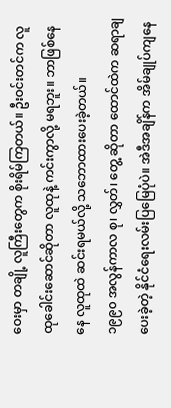ဝေးမှာ တချို့ လူကြီးတွေက စိုးရိမ်ကြတယ်။ ဦးဝင်းတင်က လူထုခေါင်းဆောင်ဆိုတာ လူထုနဲ့ ကင်းကွာလို့ မရဘူး။ ဘာဖြစ်နေနေ လူထုထဲ ဆင်းရမယ်လို့ သဘောထားပေးခဲ့တယ်။
၁၉၉၀ အလွန်ကာလ စု၊ လွှတ်၊ တွေ့ ဆိုတာ ထောင်ထဲက ဆရာချပေးခဲ့တဲ့ နိုင်ငံရေးလမ်းပြမြေပုံပဲ။ အဲဒီအချိန်က အိမ်ချုပ်ကျနေ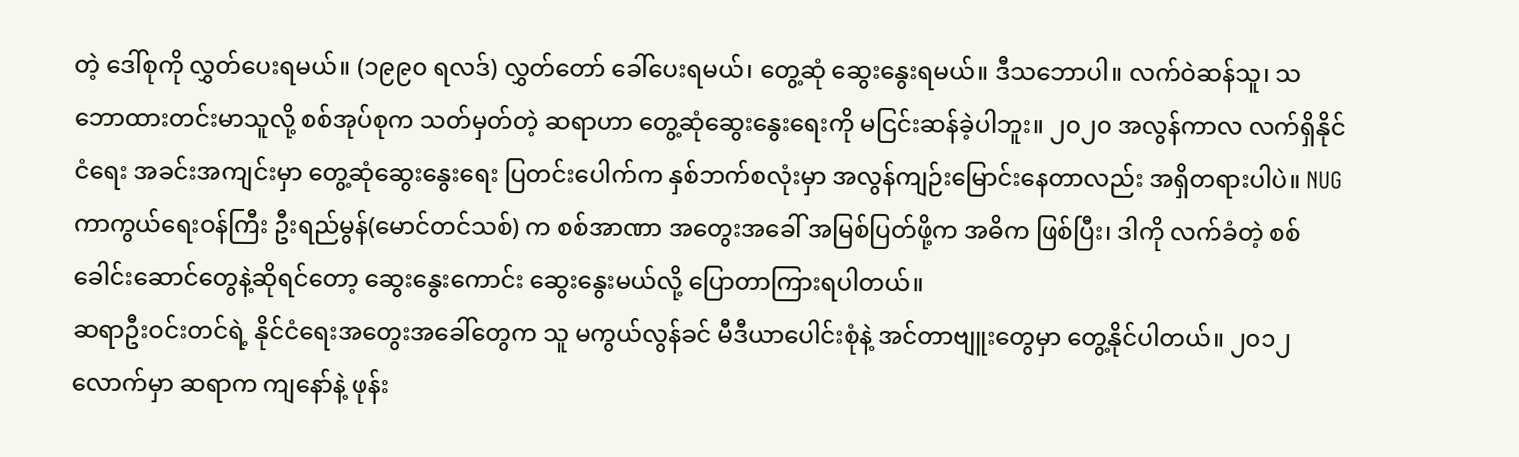တဲ့ ဒေါ်စုကို လွှတ်ပေးရမယ်။ (၁၉၉၀ ရလဒ်) လွှတ်တော် ခေါ်ပေးရမယ်၊ တွေ့ဆုံ ဆွေးနွေးရမယ်။ ဒီသဘောပါ။ လက်ဝဲဆန်သူ၊ သဘောထားတင်းမာသူလို့ စစ်အုပ်စုက သတ်မှတ်တဲ့ ဆရာဟာ တွေ့ဆုံဆွေးနွေးရေးကို မငြင်းဆန်ခဲ့ပါဘူး။ ၂၀၂၀ အလွန်ကာလ လက်ရှိနိုင်ငံရေး အခင်းအကျင်းမှာ တွေ့ဆုံဆွေးနွေးရေး ပြတင်းပေါက်က နှစ်ဘက်စလုံးမှာ အလွန်ကျဉ်းမြောင်းနေတာလည်း အရှိတရားပါပဲ။ NUG ကာကွယ်ရေးဝန်ကြီး ဦးရည်မွန်(မောင်တင်သစ်) က စစ်အာဏာ အတွေးအခေါ် အမြစ်ပြတ်ဖို့က အဓိက ဖြစ်ပြီး၊ ဒါကို လက်ခံတဲ့ စစ်ခေါင်းဆောင်တွေနဲ့ဆိုရင်တော့ ဆွေးနွေးကောင်း ဆွေးနွေးမယ်လို့ ပြောတာကြားရပါတယ်။
ဆရာဦးဝင်းတင်ရဲ့ နိုင်ငံရေးအတွေးအခေါ်တွေက သူ မကွယ်လွန်ခင် မီဒီယာပေါင်းစုံနဲ့ အင်တာဗျူးတွေမှာ တွေ့နိုင်ပါတယ်။ ၂၀၁၂ လောက်မှာ ဆရာက ကျနော်နဲ့ ဖုန်း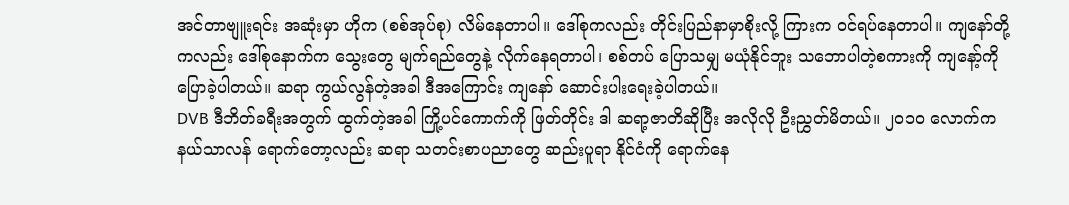အင်တာဗျူးရင်း အဆုံးမှာ ဟိုက (စစ်အုပ်စု) လိမ်နေတာပါ။ ဒေါ်စုကလည်း တိုင်းပြည်နာမှာစိုးလို့ ကြားက ဝင်ရပ်နေတာပါ။ ကျနော်တို့ကလည်း ဒေါ်စုနောက်က သွေးတွေ မျက်ရည်တွေနဲ့ လိုက်နေရတာပါ၊ စစ်တပ် ပြောသမျှ မယုံနိုင်ဘူး သဘောပါတဲ့စကားကို ကျနော့်ကို ပြောခဲ့ပါတယ်။ ဆရာ ကွယ်လွန်တဲ့အခါ ဒီအကြောင်း ကျနော် ဆောင်းပါးရေးခဲ့ပါတယ်။
DVB ဒီဘိတ်ခရီးအတွက် ထွက်တဲ့အခါ ကြို့ပင်ကောက်ကို ဖြတ်တိုင်း ဒါ ဆရာ့ဇာတိဆိုပြီး အလိုလို ဦးညွှတ်မိတယ်။ ၂၀၁၀ လောက်က နယ်သာလန် ရောက်တော့လည်း ဆရာ သတင်းစာပညာတွေ ဆည်းပူရာ နိုင်ငံကို ရောက်နေ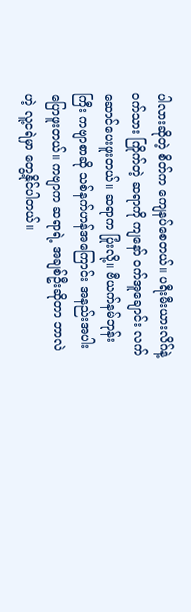ပါလားဆိုတဲ့ စိတ်က ကျေနပ်စေတယ်။ ပရီးမီးယားလိဂ်နဲ့ ဝက်သား ကြိုက်တဲ့ ဆရာကို ကျနော် ဝက်အူချောင်း လက်ဆောင်ပေးဖူးတယ်။ ဆရာက ပြုံးလို့။ ဗီယက်နမ်ဘုန်းကြီး ကဗျာစာဆို သစ်နက်ဟန်အကြောင်း အနည်းအပါးပြောဖူးတယ်။ ကဗျာက ဆရာရဲ့ အချစ်ဦးဆိုတာ ဘာလဲဟဲ့ လူ့ငရဲမှာ တွေ့နိုင်ပါတယ်။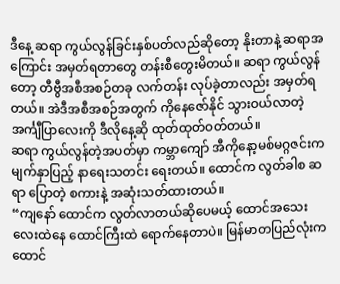ဒီနေ့ ဆရာ ကွယ်လွန်ခြင်းနှစ်ပတ်လည်ဆိုတော့ နိုးတာနဲ့ ဆရာအကြောင်း အမှတ်ရတာတွေ တန်းစီတွေးမိတယ်။ ဆရာ ကွယ်လွန်တော့ တီဗွီအစီအစဉ်တခု လက်တန်း လုပ်ခဲ့တာလည်း အမှတ်ရတယ်။ အဲဒီအစီအစဉ်အတွက် ကိုနေဇော်နိုင် သွားဝယ်လာတဲ့ အင်္ကျီပြာလေးကို ဒီလိုနေ့ဆို ထုတ်ထုတ်ဝတ်တယ်။
ဆရာ ကွယ်လွန်တဲ့အပတ်မှာ ကမ္ဘာကျော် အီကိုနော့မစ်မဂ္ဂဇင်းက မျက်နှာပြည့် နာရေးသတင်း ရေးတယ်။ ထောင်က လွတ်ခါစ ဆရာ ပြောတဲ့ စကားနဲ့ အဆုံးသတ်ထားတယ်။
“ကျနော် ထောင်က လွတ်လာတယ်ဆိုပေမယ့် ထောင်အသေးလေးထဲနေ ထောင်ကြီးထဲ ရောက်နေတာပဲ။ မြန်မာတပြည်လုံးက ထောင်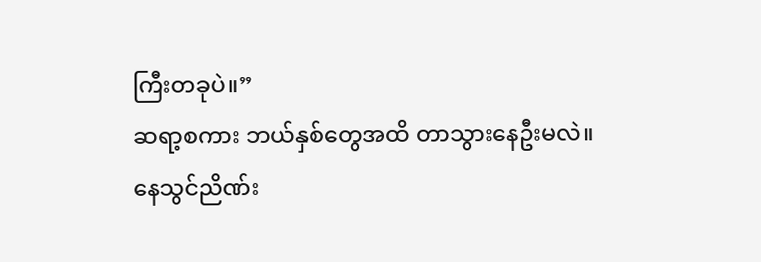ကြီးတခုပဲ။”
ဆရာ့စကား ဘယ်နှစ်တွေအထိ တာသွားနေဦးမလဲ။
နေသွင်ညိဏ်း